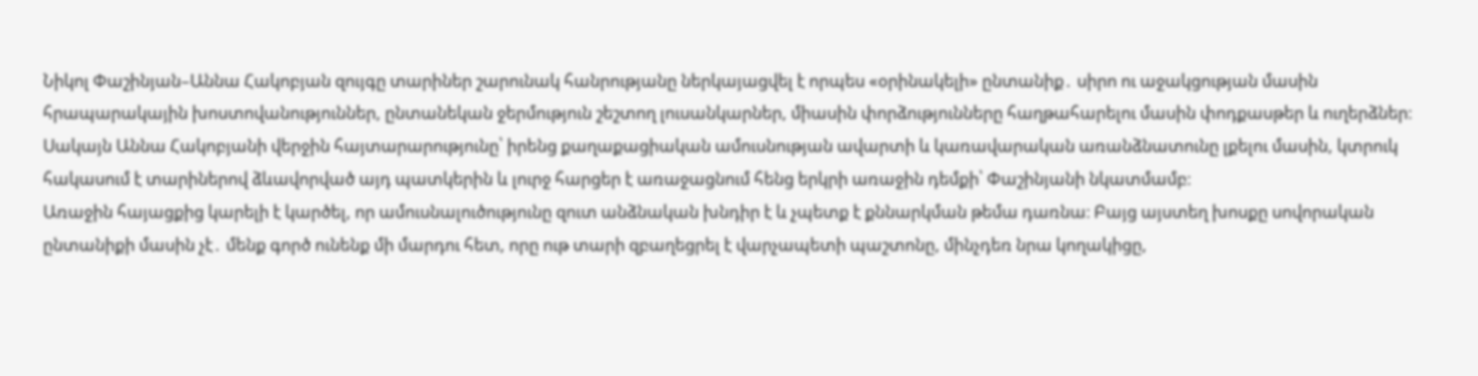Նիկոլ Փաշինյան–Աննա Հակոբյան զույգը տարիներ շարունակ հանրությանը ներկայացվել է որպես «օրինակելի» ընտանիք․ սիրո ու աջակցության մասին հրապարակային խոստովանություններ, ընտանեկան ջերմություն շեշտող լուսանկարներ, միասին փորձությունները հաղթահարելու մասին փոդքասթեր և ուղերձներ։ Սակայն Աննա Հակոբյանի վերջին հայտարարությունը՝ իրենց քաղաքացիական ամուսնության ավարտի և կառավարական առանձնատունը լքելու մասին, կտրուկ հակասում է տարիներով ձևավորված այդ պատկերին և լուրջ հարցեր է առաջացնում հենց երկրի առաջին դեմքի՝ Փաշինյանի նկատմամբ։
Առաջին հայացքից կարելի է կարծել, որ ամուսնալուծությունը զուտ անձնական խնդիր է և չպետք է քննարկման թեմա դառնա։ Բայց այստեղ խոսքը սովորական ընտանիքի մասին չէ․ մենք գործ ունենք մի մարդու հետ, որը ութ տարի զբաղեցրել է վարչապետի պաշտոնը, մինչդեռ նրա կողակիցը,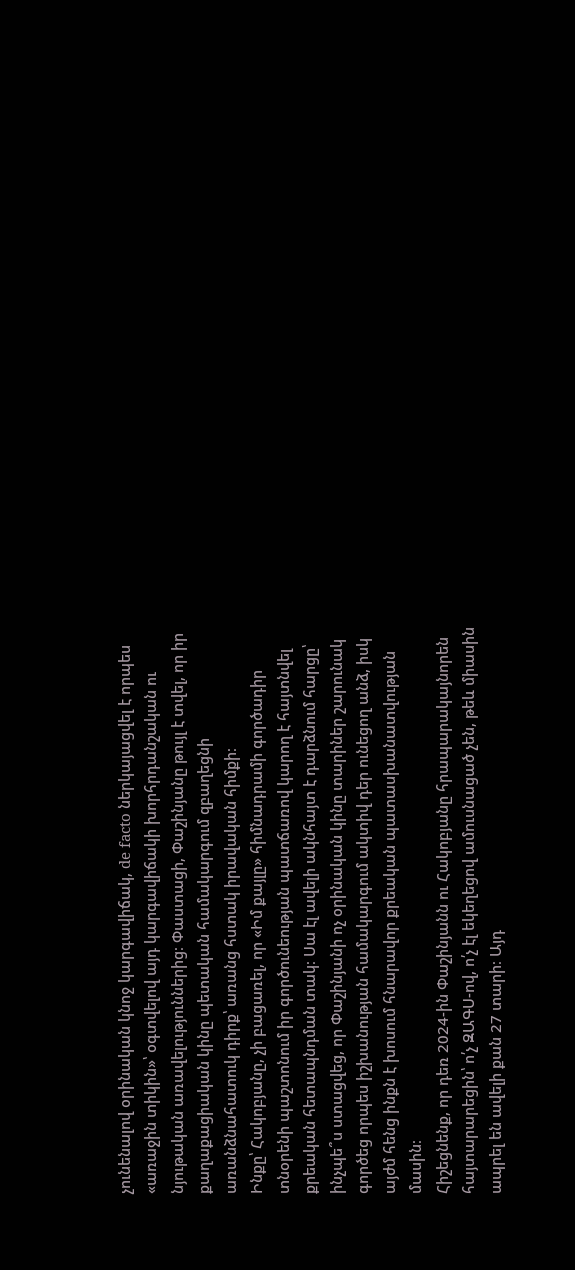չունենալով օրինական կնոջ կարգավիճակ, de facto ներկայացվել է որպես «առաջին տիկին»՝ օգտվելով այդ կարգավիճակի խորհրդանշական ու նյութական առավելություններից։ Փաստացի, Փաշինյանը թույլ է տվել, որ իր քաղաքացիական կինը պետական համակարգում զբաղեցնի առանձնահատուկ դիրք՝ առանց հստակ իրավական հիմքի։
Ինքը՝ Հակոբյանը, չի բացառել, որ «Իմ քայլը» հիմնադրամի գործադիր տնօրենի պաշտոնում իր գործունեության պատճառով կարող է հայտնվել քրեական հետապնդման տակ։ Սա էլ ավելի ակնհայտ է դարձնում հարցը՝ ինչպե՞ս ստացվեց, որ Փաշինյանի ոչ օրինական կինը տարիներ շարունակ գործեց որպես իշխանության համակարգում ակտիվ դեր ունեցող անձ, իսկ այժմ հենց ինքն է խոսում հնարավոր քրեական պատասխանատվության մասին։
Հիշեցնենք, որ դեռ 2024-ին Փաշինյանն ու Հակոբյանը հրապարակայնորեն հայտարարեցին՝ ո՛չ ԶԱԳՍ-ով, ո՛չ էլ եկեղեցով ամուսնացած չեն, թեև միասին ապրել են ավելի քան 27 տարի։ Այդ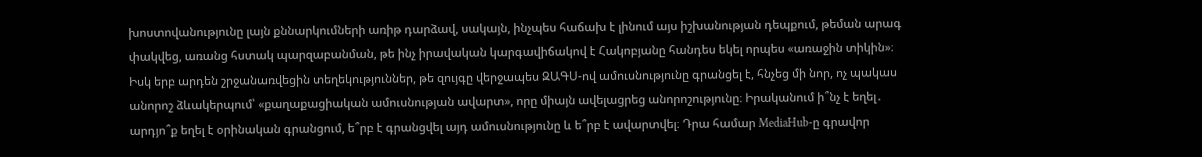խոստովանությունը լայն քննարկումների առիթ դարձավ, սակայն, ինչպես հաճախ է լինում այս իշխանության դեպքում, թեման արագ փակվեց, առանց հստակ պարզաբանման, թե ինչ իրավական կարգավիճակով է Հակոբյանը հանդես եկել որպես «առաջին տիկին»։
Իսկ երբ արդեն շրջանառվեցին տեղեկություններ, թե զույգը վերջապես ԶԱԳՍ-ով ամուսնությունը գրանցել է, հնչեց մի նոր, ոչ պակաս անորոշ ձևակերպում՝ «քաղաքացիական ամուսնության ավարտ», որը միայն ավելացրեց անորոշությունը։ Իրականում ի՞նչ է եղել․ արդյո՞ք եղել է օրինական գրանցում, ե՞րբ է գրանցվել այդ ամուսնությունը և ե՞րբ է ավարտվել։ Դրա համար MediaHub-ը գրավոր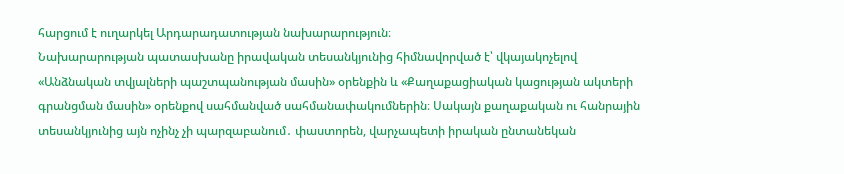հարցում է ուղարկել Արդարադատության նախարարություն։
Նախարարության պատասխանը իրավական տեսանկյունից հիմնավորված է՝ վկայակոչելով «Անձնական տվյալների պաշտպանության մասին» օրենքին և «Քաղաքացիական կացության ակտերի գրանցման մասին» օրենքով սահմանված սահմանափակումներին։ Սակայն քաղաքական ու հանրային տեսանկյունից այն ոչինչ չի պարզաբանում․ փաստորեն, վարչապետի իրական ընտանեկան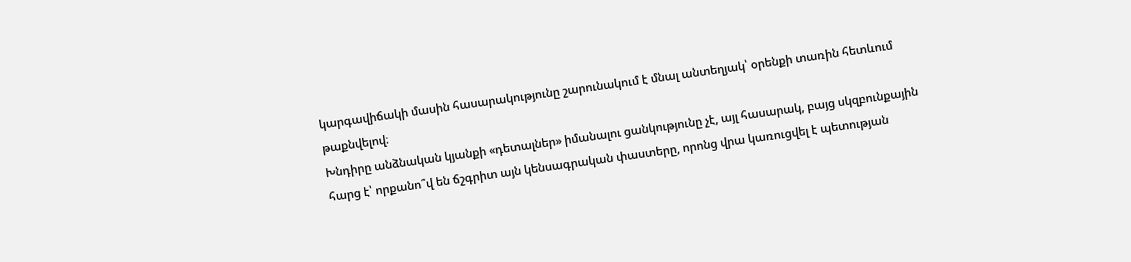կարգավիճակի մասին հասարակությունը շարունակում է մնալ անտեղյակ՝ օրենքի տառին հետևում թաքնվելով։
Խնդիրը անձնական կյանքի «դետալներ» իմանալու ցանկությունը չէ, այլ հասարակ, բայց սկզբունքային հարց է՝ որքանո՞վ են ճշգրիտ այն կենսագրական փաստերը, որոնց վրա կառուցվել է պետության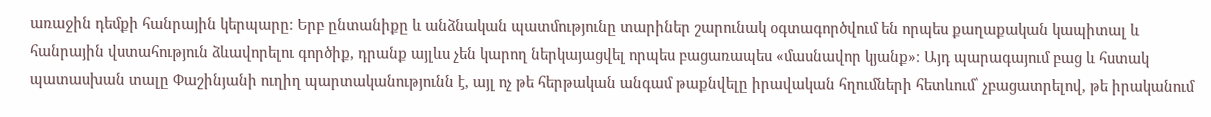առաջին դեմքի հանրային կերպարը։ Երբ ընտանիքը և անձնական պատմությունը տարիներ շարունակ օգտագործվում են որպես քաղաքական կապիտալ և հանրային վստահություն ձևավորելու գործիք, դրանք այլևս չեն կարող ներկայացվել որպես բացառապես «մասնավոր կյանք»։ Այդ պարագայում բաց և հստակ պատասխան տալը Փաշինյանի ուղիղ պարտականությունն է, այլ ոչ թե հերթական անգամ թաքնվելը իրավական հղումների հետևում՝ չբացատրելով, թե իրականում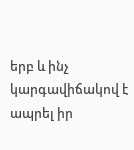երբ և ինչ կարգավիճակով է ապրել իր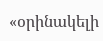«օրինակելի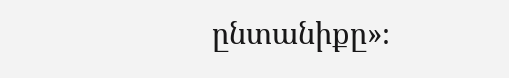ընտանիքը»։